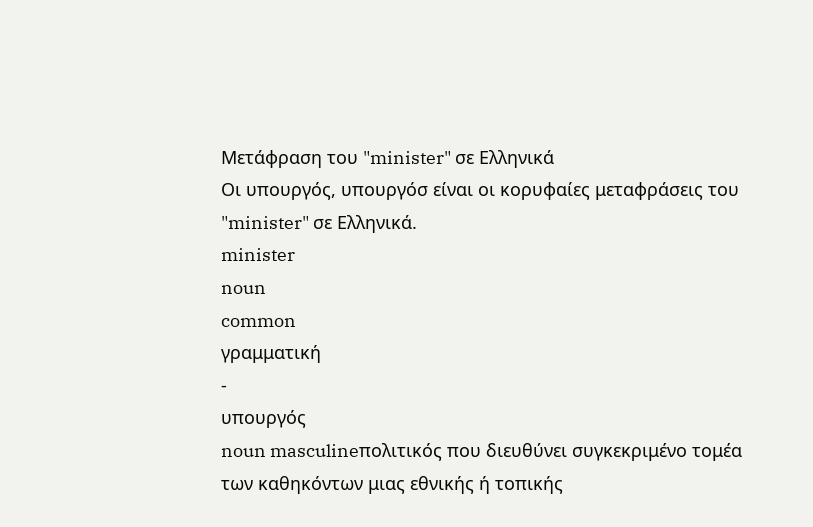Μετάφραση του "minister" σε Ελληνικά
Οι υπουργός, υπουργόσ είναι οι κορυφαίες μεταφράσεις του "minister" σε Ελληνικά.
minister
noun
common
γραμματική
-
υπουργός
noun masculineπολιτικός που διευθύνει συγκεκριμένο τομέα των καθηκόντων μιας εθνικής ή τοπικής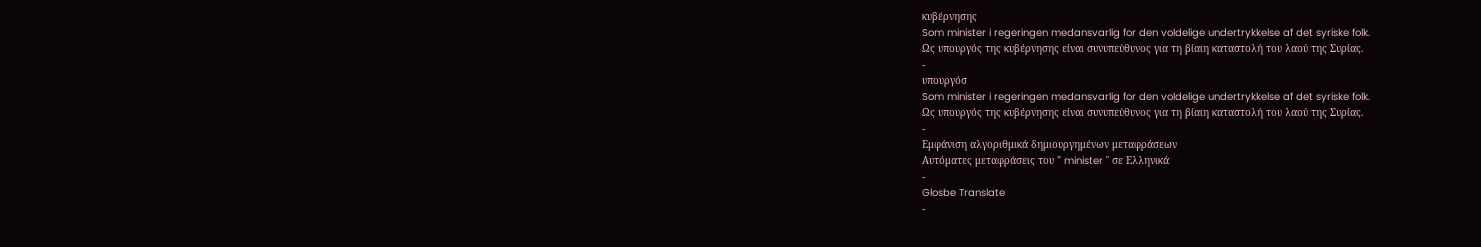κυβέρνησης
Som minister i regeringen medansvarlig for den voldelige undertrykkelse af det syriske folk.
Ως υπουργός της κυβέρνησης είναι συνυπεύθυνος για τη βίαιη καταστολή του λαού της Συρίας.
-
υπουργόσ
Som minister i regeringen medansvarlig for den voldelige undertrykkelse af det syriske folk.
Ως υπουργός της κυβέρνησης είναι συνυπεύθυνος για τη βίαιη καταστολή του λαού της Συρίας.
-
Εμφάνιση αλγοριθμικά δημιουργημένων μεταφράσεων
Αυτόματες μεταφράσεις του " minister " σε Ελληνικά
-
Glosbe Translate
-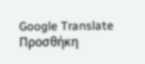Google Translate
Προσθήκη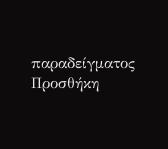παραδείγματος
Προσθήκη